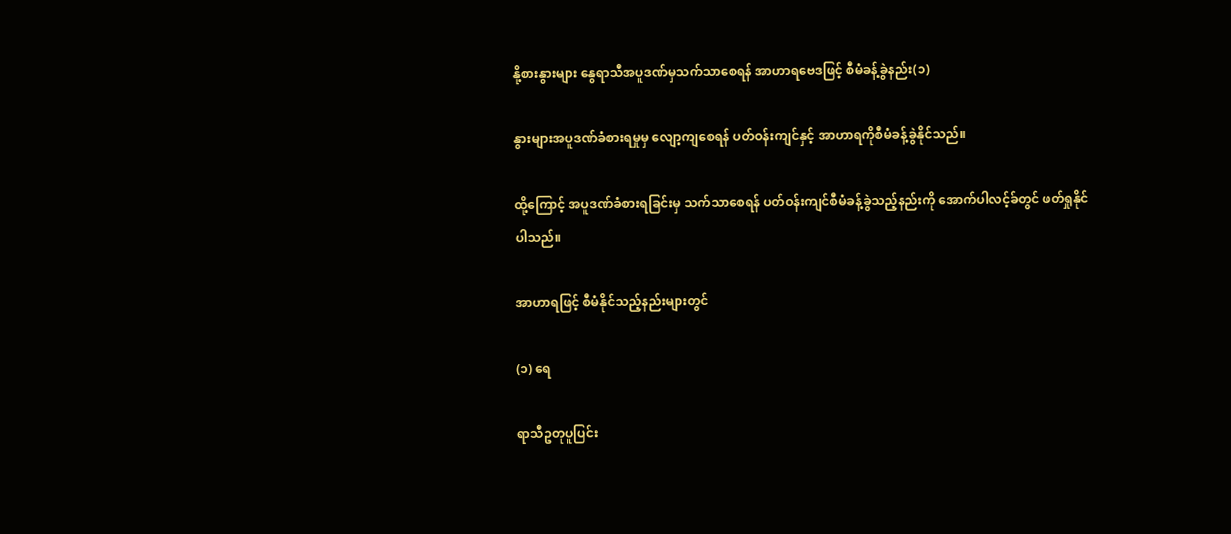နို့စားနွားများ နွေရာသီအပူဒဏ်မှသက်သာစေရန် အာဟာရဗေဒဖြင့် စီမံခန့်ခွဲနည်း(၁)

နွားများအပူဒဏ်ခံစားရမှုမှ လျော့ကျစေရန် ပတ်ဝန်းကျင်နှင့် အာဟာရကိုစီမံခန့်ခွဲနိုင်သည်။

ထို့ကြောင့် အပူဒဏ်ခံစားရခြင်းမှ သက်သာစေရန် ပတ်ဝန်းကျင်စီမံခန့်ခွဲသည့်နည်းကို အောက်ပါလင့်ခ်တွင် ဖတ်ရှုနိုင်ပါသည်။

အာဟာရဖြင့် စီမံနိုင်သည့်နည်းများတွင်

(၁) ရေ

ရာသီဥတုပူပြင်း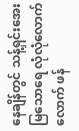နေချိန်တွင် သန့်ရှင်းအေးမြသောရေ လုံလုံလောက်လောက် ဖန်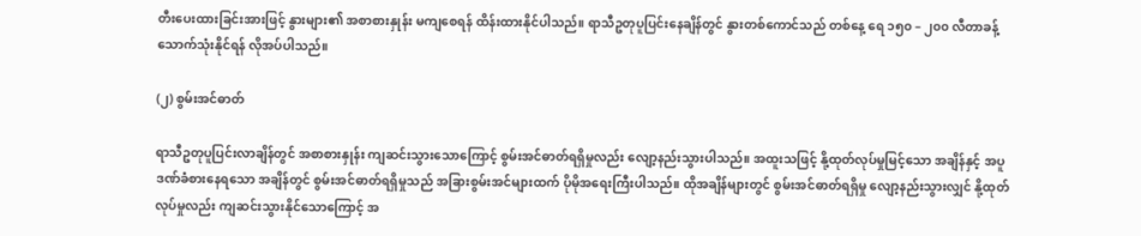တီးပေးထားခြင်းအားဖြင့် နွားများ၏ အစာစားနှုန်း မကျစေရန် ထိန်းထားနိုင်ပါသည်။ ရာသီဥတုပူပြင်းနေချိန်တွင် နွားတစ်ကောင်သည် တစ်နေ့ ရေ ၁၅၀ – ၂၀၀ လီတာခန့် သောက်သုံးနိုင်ရန် လိုအပ်ပါသည်။

(၂) စွမ်းအင်ဓာတ်

ရာသီဥတုပူပြင်းလာချိန်တွင် အစာစားနှုန်း ကျဆင်းသွားသောကြောင့် စွမ်းအင်ဓာတ်ရရှိမှုလည်း လျော့နည်းသွားပါသည်။ အထူးသဖြင့် နို့ထုတ်လုပ်မှုမြင့်သော အချိန်နှင့် အပူဒဏ်ခံစားနေရသော အချိန်တွင် စွမ်းအင်ဓာတ်ရရှိမှုသည် အခြားစွမ်းအင်များထက် ပိုမိုအရေးကြီးပါသည်။ ထိုအချိန်များတွင် စွမ်းအင်ဓာတ်ရရှိမှု လျော့နည်းသွားလျှင် နို့ထုတ်လုပ်မှုလည်း ကျဆင်းသွားနိုင်သောကြောင့် အ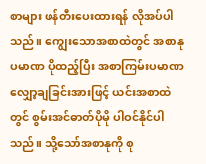စာများ ဖန်တီးပေးထားရန် လိုအပ်ပါသည်။ ကျွေးသောအစာထဲတွင် အစာနုပမာဏ ပိုထည့်ပြီး အစာကြမ်းပမာဏ လျှော့ချခြင်းအားဖြင့် ယင်းအစာထဲတွင် စွမ်းအင်ဓာတ်ပိုမို ပါဝင်နိုင်ပါသည်။ သို့သော်အစာနုကို စု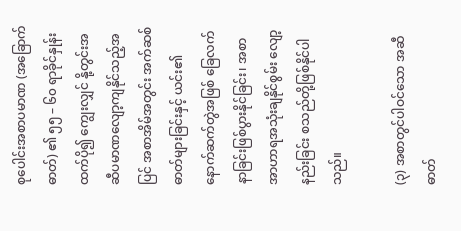စုပေါင်းအစာပမာဏ (အခြောက်ဓာတ်) ၏ ၅၅ – ၆၀ ရာခိုင်နှုန်းထက်ပို၍ ကျွေးလျှင် နို့တွင်းအဆီပမာဏလျော့ကျနိုင်သည့်အပြင် အစာအိမ်အတွင်း အက်ဆစ်ဓာတ်များခြင်းနှင့် ယင်း၏နောက်ဆက်တွဲအဖြစ် ခြေလက်နာခြင်းဖြစ်ပွားနိုင်ခြင်း၊ အစာအာဟာရအသုံးချနိုင်စွမ်း လျော့နည်းခြင်း စသည်တို့ဖြစ်နိုင်ပါသည်။

(၃) အစာတွင်ပါဝင်သော အဆီဓာတ်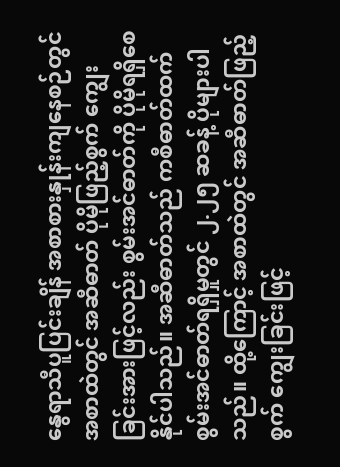နွေရာသီပူပြင်းချိန် အစာစားနှုန်းကျနေစဉ်တွင် အစာထဲတွင် အဆီဓာတ် ပိုမိုဖြည့်စွက် ကျွေးခြင်းအားဖြင့်လည်း စွမ်းအင်ဓာတ်ကို ပိုမိုရရှိစေနိုင်ပါသည်။ အဆီဓာတ်သည် ကစီဓာတ်ထက် စွမ်းအင်ဓာတ်ရရှိမှုတွင် ၂.၂၅ ဆခန့် ပိုများပါသည်။ ထို့ကြောင့် အစာထဲတွင် အဆီဓာတ်ဖြည့်စွက် ကျွေးခြင်းဖြင့်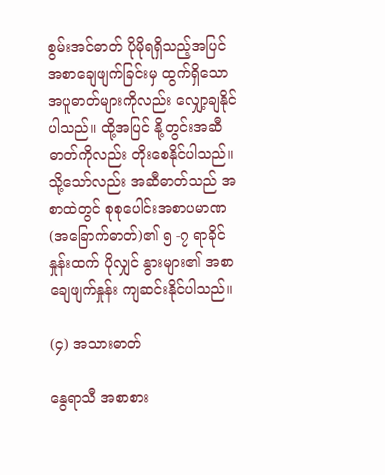စွမ်းအင်ဓာတ် ပိုမိုရရှိသည့်အပြင် အစာချေဖျက်ခြင်းမှ ထွက်ရှိသော အပူဓာတ်များကိုလည်း လျှော့ချနိုင်ပါသည်။ ထို့အပြင် နို့တွင်းအဆီဓာတ်ကိုလည်း တိုးစေနိုင်ပါသည်။ သို့သော်လည်း အဆီဓာတ်သည် အစာထဲတွင် စုစုပေါင်းအစာပမာဏ (အခြောက်ဓာတ်)၏ ၅ -၇ ရာခိုင်နှုန်းထက် ပိုလျှင် နွားများ၏ အစာချေဖျက်နှုန်း ကျဆင်းနိုင်ပါသည်။

(၄) အသားဓာတ်

နွေရာသီ အစာစား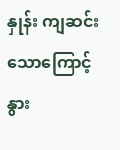နှုန်း ကျဆင်းသောကြောင့် နွား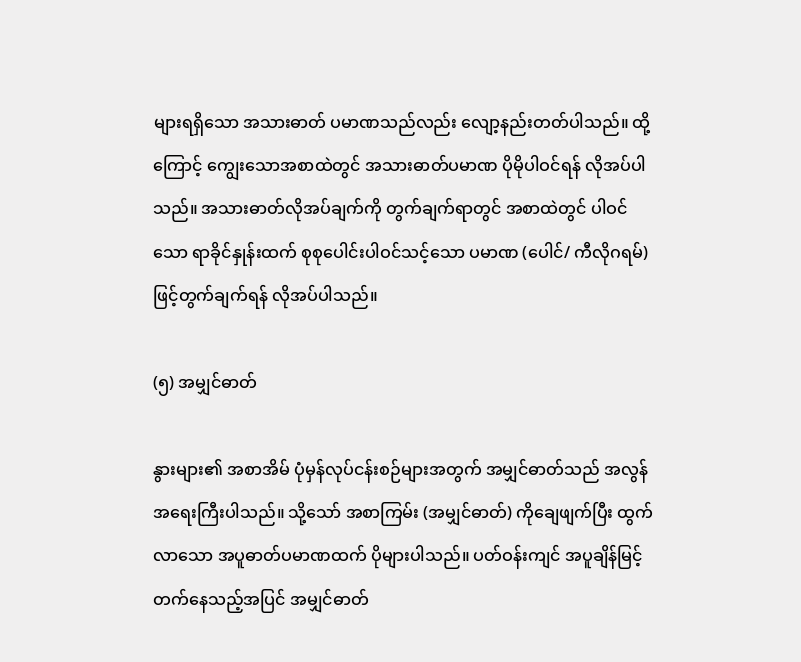များရရှိသော အသားဓာတ် ပမာဏသည်လည်း လျော့နည်းတတ်ပါသည်။ ထို့ကြောင့် ကျွေးသောအစာထဲတွင် အသားဓာတ်ပမာဏ ပိုမိုပါဝင်ရန် လိုအပ်ပါသည်။ အသားဓာတ်လိုအပ်ချက်ကို တွက်ချက်ရာတွင် အစာထဲတွင် ပါဝင်သော ရာခိုင်နှုန်းထက် စုစုပေါင်းပါဝင်သင့်သော ပမာဏ (ပေါင်/ ကီလိုဂရမ်) ဖြင့်တွက်ချက်ရန် လိုအပ်ပါသည်။

(၅) အမျှင်ဓာတ်

နွားများ၏ အစာအိမ် ပုံမှန်လုပ်ငန်းစဉ်များအတွက် အမျှင်ဓာတ်သည် အလွန်အရေးကြီးပါသည်။ သို့သော် အစာကြမ်း (အမျှင်ဓာတ်) ကိုချေဖျက်ပြီး ထွက်လာသော အပူဓာတ်ပမာဏထက် ပိုများပါသည်။ ပတ်ဝန်းကျင် အပူချိန်မြင့်တက်နေသည့်အပြင် အမျှင်ဓာတ်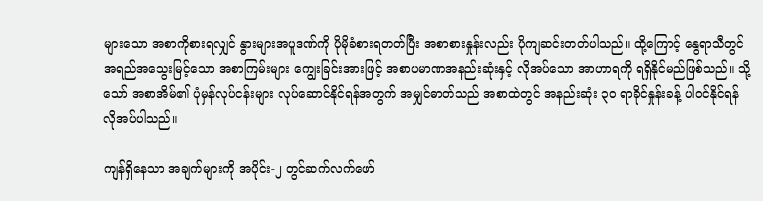များသော အစာကိုစားရလျှင် နွားများအပူဒဏ်ကို ပိုမိုခံစားရတတ်ပြီး အစာစားနှုန်းလည်း ပိုကျဆင်းတတ်ပါသည်။ ထို့ကြောင့် နွေရာသီတွင် အရည်အသွေးမြင့်သော အစာကြမ်းများ ကျွေးခြင်းအားဖြင့် အစာပမာဏအနည်းဆုံးနှင့် လိုအပ်သော အာဟာရကို ရရှိနိုင်မည်ဖြစ်သည်။ သို့သော် အစာအိမ်၏ ပုံမှန်လုပ်ငန်းများ လုပ်ဆောင်နိုင်ရန်အတွက် အမျှင်ဓာတ်သည် အစာထဲတွင် အနည်းဆုံး ၃၀ ရာခိုင်နှုန်းခန့် ပါဝင်နိုင်ရန် လိုအပ်ပါသည်။

ကျန်ရှိနေသာ အချက်များကို အပိုင်း-၂ တွင်ဆက်လက်ဖော်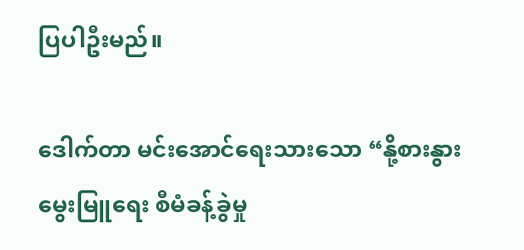ပြပါဦးမည်။

ဒေါက်တာ မင်းအောင်ရေးသားသော “နို့စားနွားမွေးမြူရေး စီမံခန့်ခွဲမှု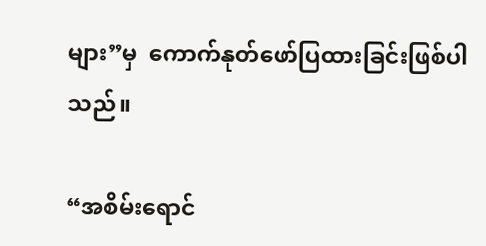များ”မှ  ကောက်နုတ်ဖော်ပြထားခြင်းဖြစ်ပါသည်။

“အစိမ်းရောင်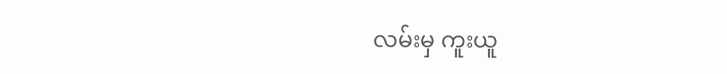လမ်းမှ ကူးယူ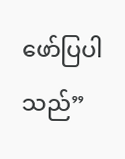ဖော်ပြပါသည်”